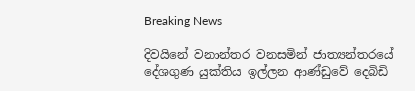Breaking News

දිවයිනේ වනාන්තර වනසමින් ජාත්‍යන්තරයේ දේශගුණ යුක්තිය ඉල්ලන ආණ්ඩුවේ දෙබිඩි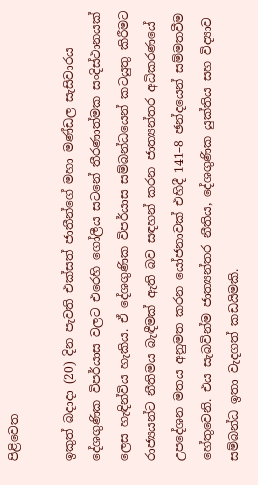පිළිවෙත

ඉකුත් බදාදා (20) දින පැවති එක්සත් ජාතීන්ගේ මහා මණ්ඩල සැසිවාරය දේශගුණික විපර්යාස වලට එරෙහි ගෝලීය සටනේ තීරණාත්මක සංදිස්ථානයක් ලෙස හැඳින්විය හැකිය. ඒ දේශගුණික විපර්යාස සම්බන්ධයෙන් කටයුතු කිරීමට රාජ්‍යයන්ට නීතිමය බැඳීමක් ඇති බව සඳහන් කරන ජාත්‍යන්තර අධිකරණයේ උපදේශන මතය අනුමත කරන යෝජනාවක් එහිදී 141–8 ඡන්දයෙන් සම්මතවීම හේතුවෙනි. එය සැබවින්ම ජාත්‍යන්තර නීතිය, දේශගුණික යුක්තිය සහ විද්‍යාව සම්බන්ධ ඉතා වැදගත් කඩයිමකි.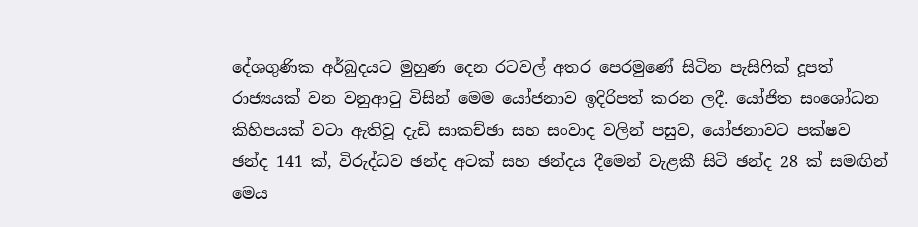දේශගුණික අර්බුදයට මුහුණ දෙන රටවල් අතර පෙරමුණේ සිටින පැසිෆික් දූපත් රාජ්‍යයක් වන වනුආටු විසින් මෙම යෝජනාව ඉදිරිපත් කරන ලදී. යෝජිත සංශෝධන කිහිපයක් වටා ඇතිවූ දැඩි සාකච්ඡා සහ සංවාද වලින් පසුව, යෝජනාවට පක්ෂව ඡන්ද 141 ක්, විරුද්ධව ඡන්ද අටක් සහ ඡන්දය දීමෙන් වැළකී සිටි ඡන්ද 28 ක් සමඟින් මෙය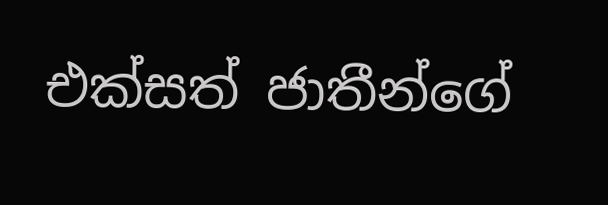එක්සත් ජාතීන්ගේ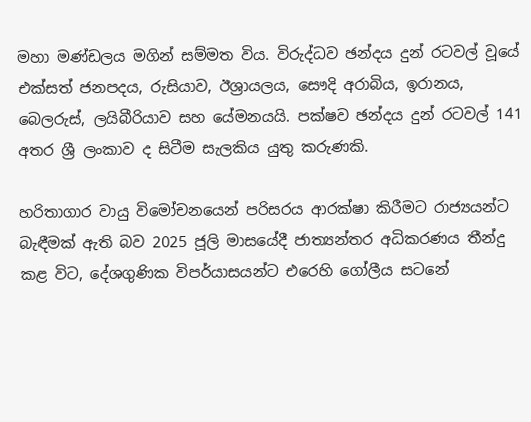මහා මණ්ඩලය මගින් සම්මත විය. විරුද්ධව ඡන්දය දුන් රටවල් වූයේ එක්සත් ජනපදය, රුසියාව, ඊශ්‍රායලය, සෞදි අරාබිය, ඉරානය, බෙලරුස්, ලයිබීරියාව සහ යේමනයයි. පක්ෂව ඡන්දය දුන් රටවල් 141 අතර ශ්‍රී ලංකාව ද සිටීම සැලකිය යුතු කරුණකි.

හරිතාගාර වායු විමෝචනයෙන් පරිසරය ආරක්ෂා කිරීමට රාජ්‍යයන්ට බැඳීමක් ඇති බව 2025 ජූලි මාසයේදී ජාත්‍යන්තර අධිකරණය තීන්දු කළ විට, දේශගුණික විපර්යාසයන්ට එරෙහි ගෝලීය සටනේ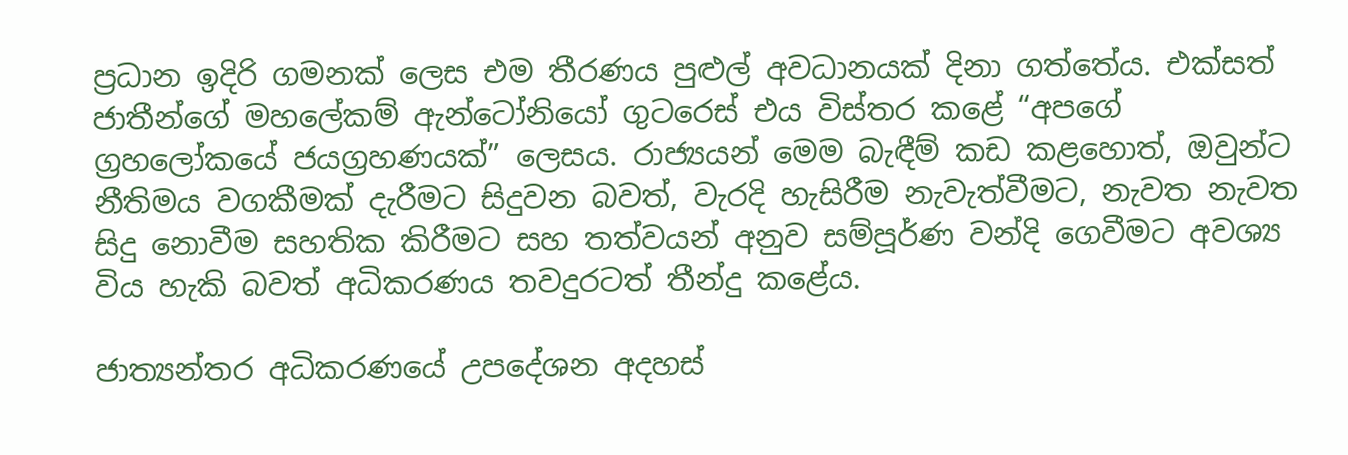ප්‍රධාන ඉදිරි ගමනක් ලෙස එම තීරණය පුළුල් අවධානයක් දිනා ගත්තේය. එක්සත් ජාතීන්ගේ මහලේකම් ඇන්ටෝනියෝ ගුටරෙස් එය විස්තර කළේ “අපගේ ග්‍රහලෝකයේ ජයග්‍රහණයක්” ලෙසය. රාජ්‍යයන් මෙම බැඳීම් කඩ කළහොත්, ඔවුන්ට නීතිමය වගකීමක් දැරීමට සිදුවන බවත්, වැරදි හැසිරීම නැවැත්වීමට, නැවත නැවත සිදු නොවීම සහතික කිරීමට සහ තත්වයන් අනුව සම්පූර්ණ වන්දි ගෙවීමට අවශ්‍ය විය හැකි බවත් අධිකරණය තවදුරටත් තීන්දු කළේය.

ජාත්‍යන්තර අධිකරණයේ උපදේශන අදහස්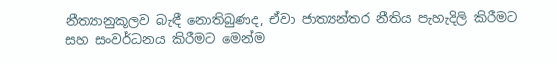නීත්‍යානුකූලව බැඳී නොතිබුණද, ඒවා ජාත්‍යන්තර නීතිය පැහැදිලි කිරීමට සහ සංවර්ධනය කිරීමට මෙන්ම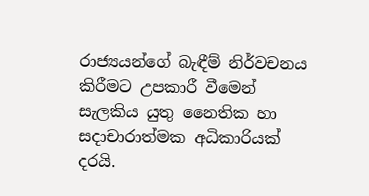රාජ්‍යයන්ගේ බැඳීම් නිර්වචනය කිරීමට උපකාරී වීමෙන් සැලකිය යුතු නෛතික හා සදාචාරාත්මක අධිකාරියක් දරයි.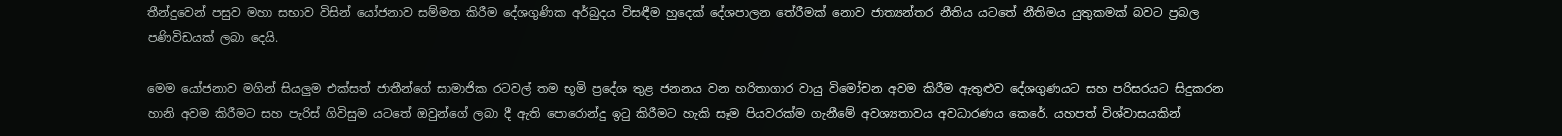තීන්දුවෙන් පසුව මහා සභාව විසින් යෝජනාව සම්මත කිරීම දේශගුණික අර්බුදය විසඳීම හුදෙක් දේශපාලන තේරීමක් නොව ජාත්‍යන්තර නීතිය යටතේ නීතිමය යුතුකමක් බවට ප්‍රබල පණිවිඩයක් ලබා දෙයි.

මෙම යෝජනාව මගින් සියලුම එක්සත් ජාතීන්ගේ සාමාජික රටවල් තම භූමි ප්‍රදේශ තුළ ජනනය වන හරිතාගාර වායු විමෝචන අවම කිරීම ඇතුළුව දේශගුණයට සහ පරිසරයට සිදුකරන හානි අවම කිරීමට සහ පැරිස් ගිවිසුම යටතේ ඔවුන්ගේ ලබා දී ඇති පොරොන්දු ඉටු කිරීමට හැකි සෑම පියවරක්ම ගැනීමේ අවශ්‍යතාවය අවධාරණය කෙරේ. යහපත් විශ්වාසයකින්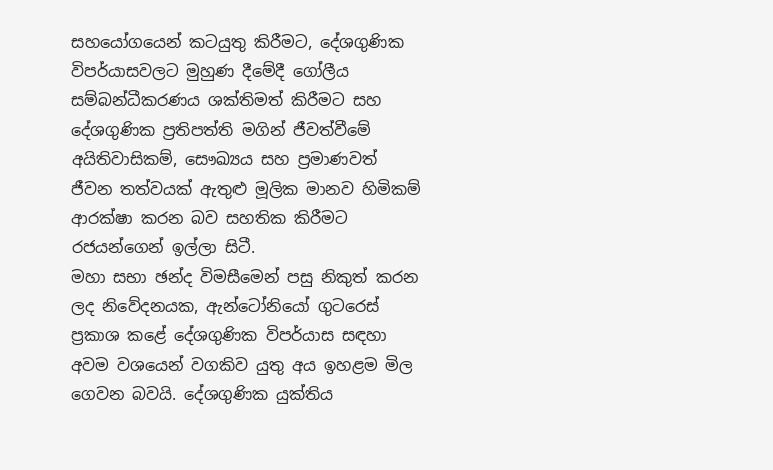සහයෝගයෙන් කටයුතු කිරීමට, දේශගුණික විපර්යාසවලට මුහුණ දීමේදී ගෝලීය සම්බන්ධීකරණය ශක්තිමත් කිරීමට සහ දේශගුණික ප්‍රතිපත්ති මගින් ජීවත්වීමේ අයිතිවාසිකම්, සෞඛ්‍යය සහ ප්‍රමාණවත් ජීවන තත්වයක් ඇතුළු මූලික මානව හිමිකම් ආරක්ෂා කරන බව සහතික කිරීමට රජයන්ගෙන් ඉල්ලා සිටී.
මහා සභා ඡන්ද විමසීමෙන් පසු නිකුත් කරන ලද නිවේදනයක, ඇන්ටෝනියෝ ගුටරෙස් ප්‍රකාශ කළේ දේශගුණික විපර්යාස සඳහා අවම වශයෙන් වගකිව යුතු අය ඉහළම මිල ගෙවන බවයි. දේශගුණික යුක්තිය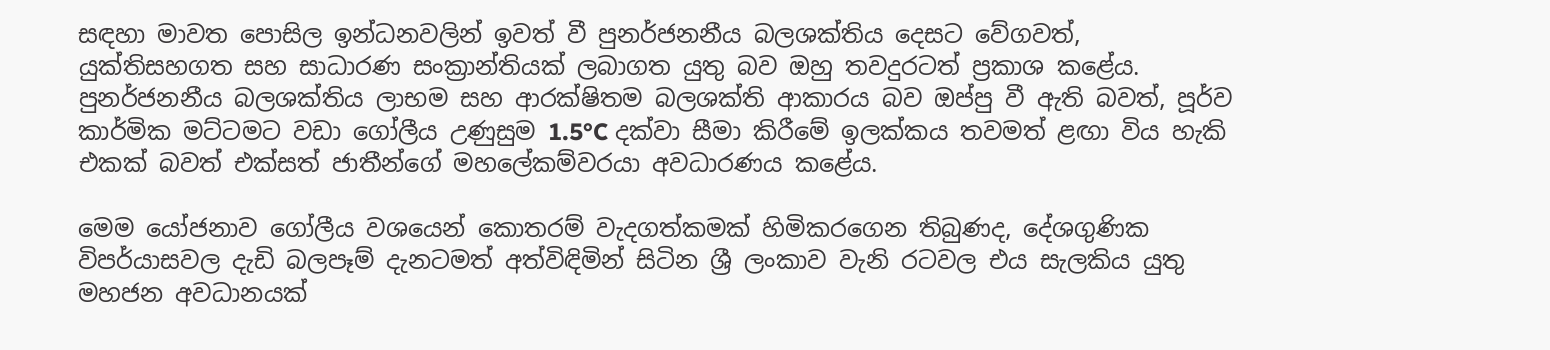සඳහා මාවත පොසිල ඉන්ධනවලින් ඉවත් වී පුනර්ජනනීය බලශක්තිය දෙසට වේගවත්, යුක්තිසහගත සහ සාධාරණ සංක්‍රාන්තියක් ලබාගත යුතු බව ඔහු තවදුරටත් ප්‍රකාශ කළේය. පුනර්ජනනීය බලශක්තිය ලාභම සහ ආරක්ෂිතම බලශක්ති ආකාරය බව ඔප්පු වී ඇති බවත්, පූර්ව කාර්මික මට්ටමට වඩා ගෝලීය උණුසුම 1.5°C දක්වා සීමා කිරීමේ ඉලක්කය තවමත් ළඟා විය හැකි එකක් බවත් එක්සත් ජාතීන්ගේ මහලේකම්වරයා අවධාරණය කළේය.

මෙම යෝජනාව ගෝලීය වශයෙන් කොතරම් වැදගත්කමක් හිමිකරගෙන තිබුණද, දේශගුණික විපර්යාසවල දැඩි බලපෑම් දැනටමත් අත්විඳිමින් සිටින ශ්‍රී ලංකාව වැනි රටවල එය සැලකිය යුතු මහජන අවධානයක්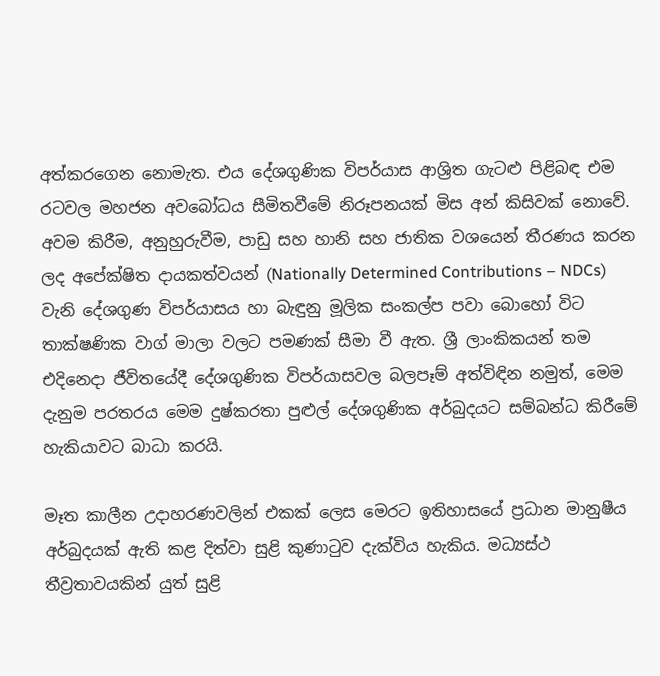අත්කරගෙන නොමැත. එය දේශගුණික විපර්යාස ආශ්‍රිත ගැටළු පිළිබඳ එම රටවල මහජන අවබෝධය සීමිතවීමේ නිරූපනයක් මිස අන් කිසිවක් නොවේ. අවම කිරීම, අනුහුරුවීම, පාඩු සහ හානි සහ ජාතික වශයෙන් තීරණය කරන ලද අපේක්ෂිත දායකත්වයන් (Nationally Determined Contributions – NDCs) වැනි දේශගුණ විපර්යාසය හා බැඳුනු මූලික සංකල්ප පවා බොහෝ විට තාක්ෂණික වාග් මාලා වලට පමණක් සීමා වී ඇත. ශ්‍රී ලාංකිකයන් තම එදිනෙදා ජීවිතයේදී දේශගුණික විපර්යාසවල බලපෑම් අත්විඳින නමුත්, මෙම දැනුම පරතරය මෙම දුෂ්කරතා පුළුල් දේශගුණික අර්බුදයට සම්බන්ධ කිරීමේ හැකියාවට බාධා කරයි.

මෑත කාලීන උදාහරණවලින් එකක් ලෙස මෙරට ඉතිහාසයේ ප්‍රධාන මානුෂීය අර්බුදයක් ඇති කළ දිත්වා සුළි කුණාටුව දැක්විය හැකිය. මධ්‍යස්ථ තීව්‍රතාවයකින් යුත් සුළි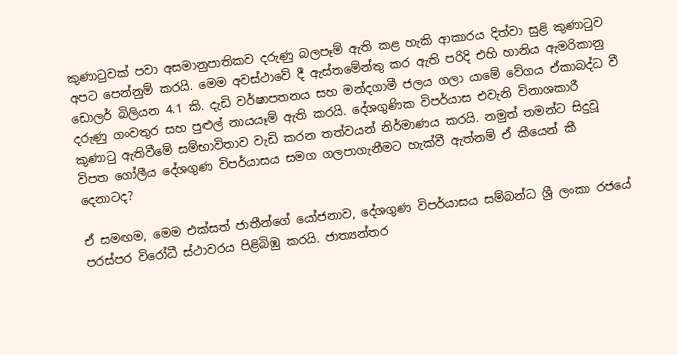කුණාටුවක් පවා අසමානුපාතිකව දරුණු බලපෑම් ඇති කළ හැකි ආකාරය දිත්වා සුළි කුණාටුව අපට පෙන්නුම් කරයි. මෙම අවස්ථාවේ දී ඇස්තමේන්තු කර ඇති පරිදි එහි හානිය ඇමරිකානු ඩොලර් බිලියන 4.1 කි. දැඩි වර්ෂාපතනය සහ මන්දගාමී ජලය ගලා යාමේ වේගය ඒකාබද්ධ වී දරුණු ගංවතුර සහ පුළුල් නායයෑම් ඇති කරයි. දේශගුණික විපර්යාස එවැනි විනාශකාරී කුණාටු ඇතිවීමේ සම්භාවිතාව වැඩි කරන තත්වයන් නිර්මාණය කරයි. නමුත් තමන්ට සිදුවූ විපත ගෝලීය දේශගුණ විපර්යාසය සමග ගලපාගැනීමට හැක්වී ඇත්නම් ඒ කීයෙන් කී දෙනාටද?

ඒ සමඟම, මෙම එක්සත් ජාතීන්ගේ යෝජනාව, දේශගුණ විපර්යාසය සම්බන්ධ ශ්‍රී ලංකා රජයේ පරස්පර විරෝධී ස්ථාවරය පිළිබිඹු කරයි. ජාත්‍යන්තර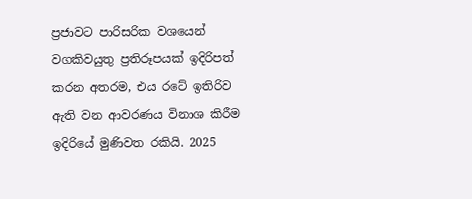ප්‍රජාවට පාරිසරික වශයෙන් වගකිවයුතු ප්‍රතිරූපයක් ඉදිරිපත් කරන අතරම, එය රටේ ඉතිරිව ඇති වන ආවරණය විනාශ කිරීම ඉදිරියේ මුණිවත රකියි. 2025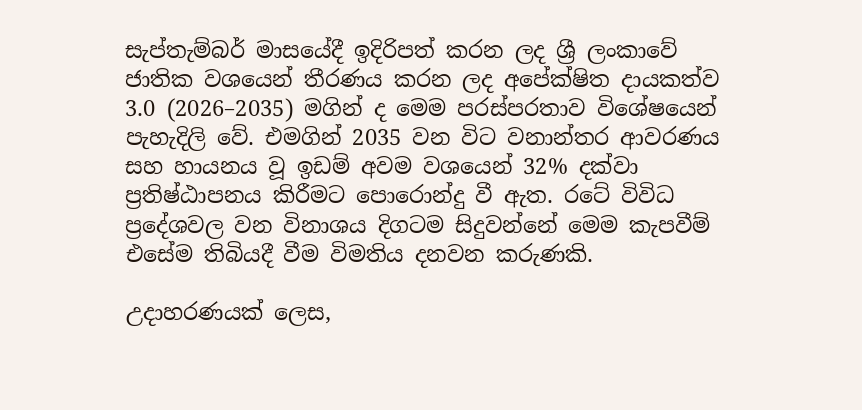සැප්තැම්බර් මාසයේදී ඉදිරිපත් කරන ලද ශ්‍රී ලංකාවේ ජාතික වශයෙන් තීරණය කරන ලද අපේක්ෂිත දායකත්ව 3.0 (2026–2035) මගින් ද මෙම පරස්පරතාව විශේෂයෙන් පැහැදිලි වේ. එමගින් 2035 වන විට වනාන්තර ආවරණය සහ හායනය වූ ඉඩම් අවම වශයෙන් 32% දක්වා ප්‍රතිෂ්ඨාපනය කිරීමට පොරොන්දු වී ඇත. රටේ විවිධ ප්‍රදේශවල වන විනාශය දිගටම සිදුවන්නේ මෙම කැපවීම් එසේම තිබියදී වීම විමතිය දනවන කරුණකි.

උදාහරණයක් ලෙස,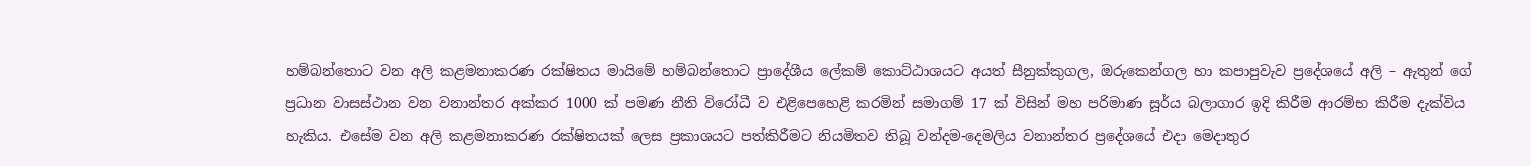හම්බන්තොට වන අලි කළමනාකරණ රක්ෂිතය මායිමේ හම්බන්තොට ප්‍රාදේශීය ලේකම් කොට්ඨාශයට අයත් සීනුක්කුගල, ඔරුකෙන්ගල හා කපාපුවැව ප්‍රදේශයේ අලි – ඇතුන් ගේ ප්‍රධාන වාසස්ථාන වන වනාන්තර අක්කර 1000 ක් පමණ නීති විරෝධී ව එළිපෙහෙළි කරමින් සමාගම් 17 ක් විසින් මහ පරිමාණ සූර්ය බලාගාර ඉදි කිරීම ආරම්භ කිරීම දැක්විය හැකිය. එසේම වන අලි කළමනාකරණ රක්ෂිතයක් ලෙස ප්‍රකාශයට පත්කිරීමට නියමිතව තිබූ වන්දම-දෙමලිය වනාන්තර ප්‍රදේශයේ එදා මෙදාතුර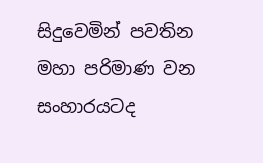සිදුවෙමින් පවතින මහා පරිමාණ වන සංහාරයටද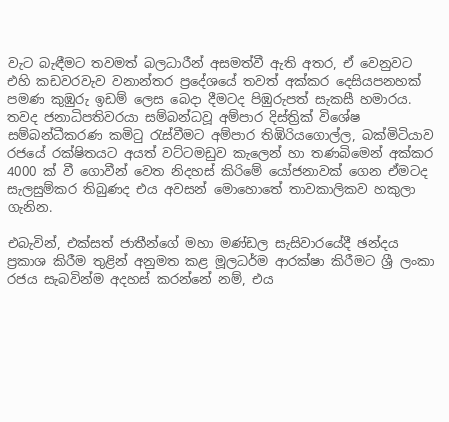වැට බැඳීමට තවමත් බලධාරීන් අසමත්වී ඇති අතර, ඒ වෙනුවට එහි කඩවරවැව වනාන්තර ප්‍රදේශයේ තවත් අක්කර දෙසියපනහක් පමණ කුඹුරු ඉඩම් ලෙස බෙදා දීමටද පිඹුරුපත් සැකසී හමාරය. තවද ජනාධිපතිවරයා සම්බන්ධවූ අම්පාර දිස්ත්‍රික් විශේෂ සම්බන්ධීකරණ කමිටු රැස්වීමට අම්පාර තිඹිරියගොල්ල, බක්මිටියාව රජයේ රක්ෂිතයට අයත් වට්ටමඩුව කැලෙන් හා තණබිමෙන් අක්කර 4000 ක් වී ගොවීන් වෙත නිදහස් කිරිමේ යෝජනාවක් ගෙන ඒමටද සැලසුම්කර තිබුණද එය අවසන් මොහොතේ තාවකාලිකව හකුලා ගැනින.

එබැවින්, එක්සත් ජාතීන්ගේ මහා මණ්ඩල සැසිවාරයේදී ඡන්දය ප්‍රකාශ කිරීම තුළින් අනුමත කළ මූලධර්ම ආරක්ෂා කිරීමට ශ්‍රී ලංකා රජය සැබවින්ම අදහස් කරන්නේ නම්, එය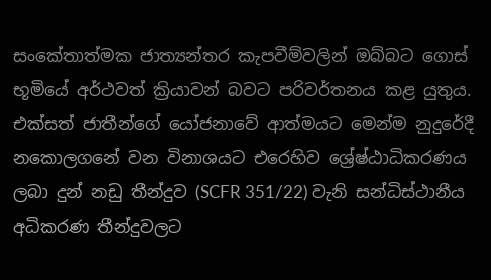සංකේතාත්මක ජාත්‍යන්තර කැපවීම්වලින් ඔබ්බට ගොස් භූමියේ අර්ථවත් ක්‍රියාවන් බවට පරිවර්තනය කළ යුතුය. එක්සත් ජාතීන්ගේ යෝජනාවේ ආත්මයට මෙන්ම නුදුරේදී නකොලගනේ වන විනාශයට එරෙහිව ශ්‍රේෂ්ඨාධිකරණය ලබා දුන් නඩු තීන්දුව (SCFR 351/22) වැනි සන්ධිස්ථානීය අධිකරණ තීන්දුවලට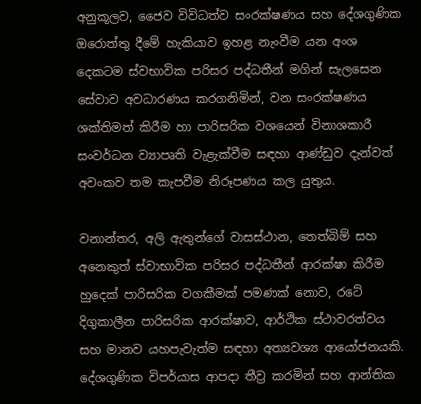අනුකූලව, ජෛව විවිධත්ව සංරක්ෂණය සහ දේශගුණික ඔරොත්තු දීමේ හැකියාව ඉහළ නැංවීම යන අංශ දෙකටම ස්වභාවික පරිසර පද්ධතීන් මගින් සැලසෙන සේවාව අවධාරණය කරගනිමින්, වන සංරක්ෂණය ශක්තිමත් කිරීම හා පාරිසරික වශයෙන් විනාශකාරී සංවර්ධන ව්‍යාපෘති වැළැක්වීම සඳහා ආණ්ඩුව දැන්වත් අවංකව තම කැපවීම නිරූපණය කල යුතුය.

වනාන්තර, අලි ඇතුන්ගේ වාසස්ථාන, තෙත්බිම් සහ අනෙකුත් ස්වාභාවික පරිසර පද්ධතීන් ආරක්ෂා කිරීම හුදෙක් පාරිසරික වගකීමක් පමණක් නොව, රටේ දිගුකාලීන පාරිසරික ආරක්ෂාව, ආර්ථික ස්ථාවරත්වය සහ මානව යහපැවැත්ම සඳහා අත්‍යවශ්‍ය ආයෝජනයකි. දේශගුණික විපර්යාස ආපදා තීව්‍ර කරමින් සහ ආන්තික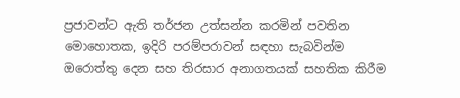ප්‍රජාවන්ට ඇති තර්ජන උත්සන්න කරමින් පවතින මොහොතක, ඉදිරි පරම්පරාවන් සඳහා සැබවින්ම ඔරොත්තු දෙන සහ තිරසාර අනාගතයක් සහතික කිරීම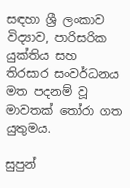සඳහා ශ්‍රී ලංකාව විද්‍යාව, පාරිසරික යුක්තිය සහ තිරසාර සංවර්ධනය මත පදනම් වූ මාවතක් තෝරා ගත යුතුමය.

සුපුන්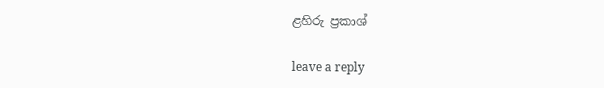ළහිරු ප්‍රකාශ්

leave a reply